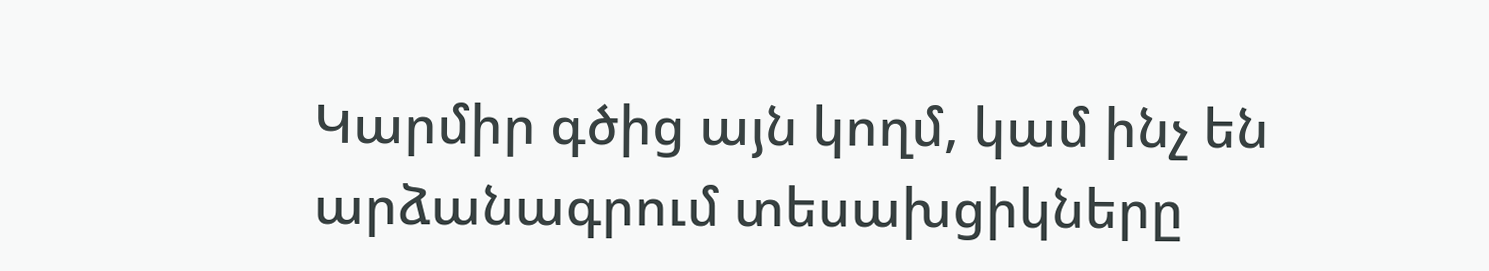Կարմիր գծից այն կողմ, կամ ինչ են արձանագրում տեսախցիկները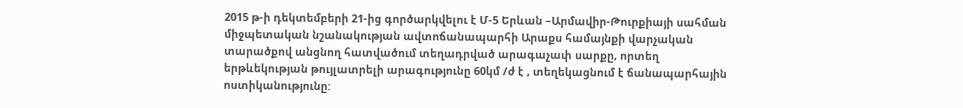2015 թ-ի դեկտեմբերի 21-ից գործարկվելու է Մ-5 Երևան –Արմավիր-Թուրքիայի սահման միջպետական նշանակության ավտոճանապարհի Արաքս համայնքի վարչական տարածքով անցնող հատվածում տեղադրված արագաչափ սարքը, որտեղ երթևեկության թույլատրելի արագությունը 60կմ /ժ է , տեղեկացնում է ճանապարհային ոստիկանությունը: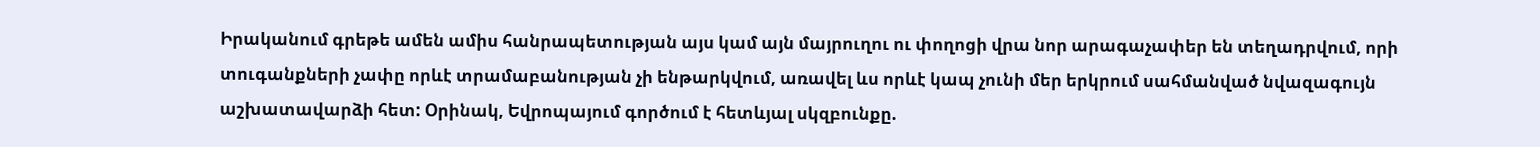Իրականում գրեթե ամեն ամիս հանրապետության այս կամ այն մայրուղու ու փողոցի վրա նոր արագաչափեր են տեղադրվում, որի տուգանքների չափը որևէ տրամաբանության չի ենթարկվում, առավել ևս որևէ կապ չունի մեր երկրում սահմանված նվազագույն աշխատավարձի հետ: Օրինակ, Եվրոպայում գործում է հետևյալ սկզբունքը.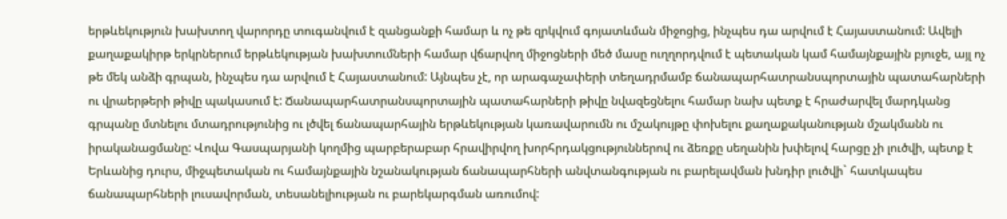երթևեկություն խախտող վարորդը տուգանվում է զանցանքի համար և ոչ թե զրկվում գոյատևման միջոցից, ինչպես դա արվում է Հայաստանում: Ավելի քաղաքակիրթ երկրներում երթևեկության խախտումների համար վճարվող միջոցների մեծ մասը ուղղորդվում է պետական կամ համայնքային բյուջե, այլ ոչ թե մեկ անձի գրպան, ինչպես դա արվում է Հայաստանում: Այնպես չէ, որ արագաչափերի տեղադրմամբ ճանապարհատրանսպորտային պատահարների ու վրաերթերի թիվը պակասում է: Ճանապարհատրանսպորտային պատահարների թիվը նվազեցնելու համար նախ պետք է հրաժարվել մարդկանց գրպանը մտնելու մտադրությունից ու լծվել ճանապարհային երթևեկության կառավարումն ու մշակույթը փոխելու քաղաքականության մշակմանն ու իրականացմանը: Վովա Գասպարյանի կողմից պարբերաբար հրավիրվող խորհրդակցություններով ու ձեռքը սեղանին խփելով հարցը չի լուծվի, պետք է Երևանից դուրս, միջպետական ու համայնքային նշանակության ճանապարհների անվտանգության ու բարելավման խնդիր լուծվի` հատկապես ճանապարհների լուսավորման, տեսանելիության ու բարեկարգման առումով: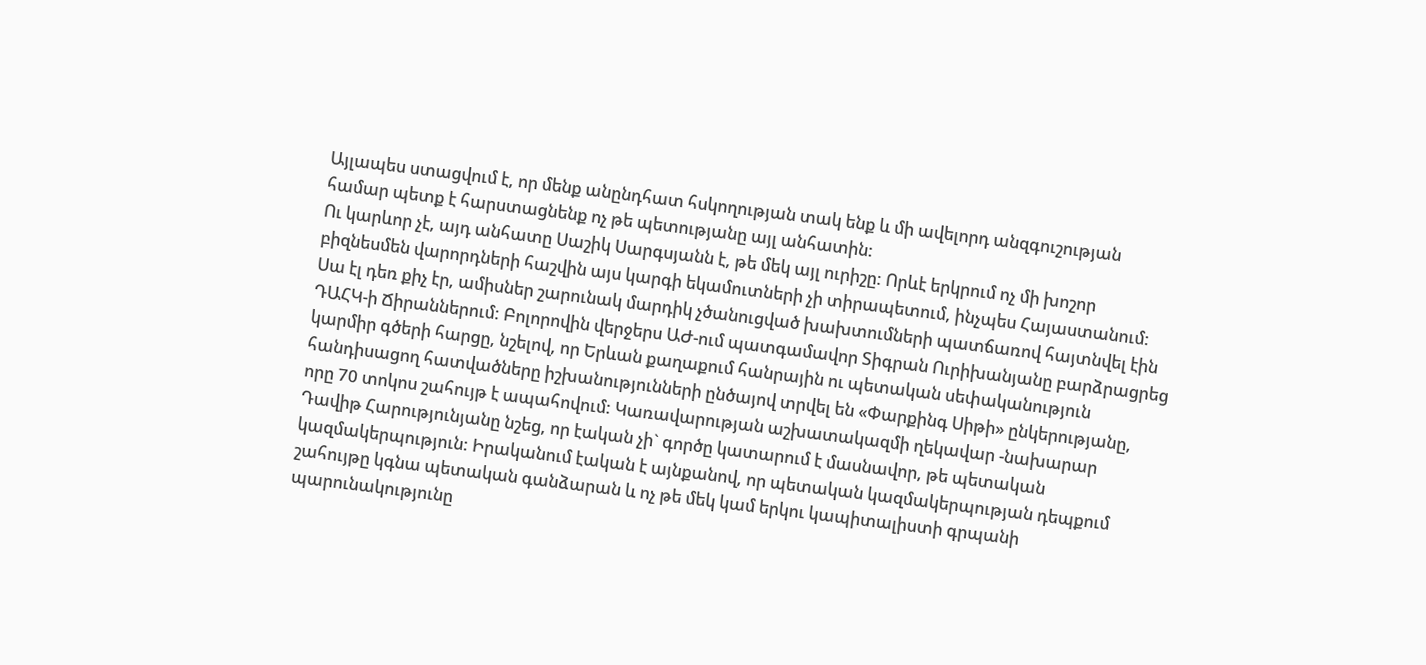Այլապես ստացվում է, որ մենք անընդհատ հսկողության տակ ենք և մի ավելորդ անզգուշության համար պետք է հարստացնենք ոչ թե պետությանը այլ անհատին:
Ու կարևոր չէ, այդ անհատը Սաշիկ Սարգսյանն է, թե մեկ այլ ուրիշը: Որևէ երկրում ոչ մի խոշոր բիզնեսմեն վարորդների հաշվին այս կարգի եկամուտների չի տիրապետում, ինչպես Հայաստանում: Սա էլ դեռ քիչ էր, ամիսներ շարունակ մարդիկ չծանուցված խախտումների պատճառով հայտնվել էին ԴԱՀԿ-ի Ճիրաններում: Բոլորովին վերջերս ԱԺ-ում պատգամավոր Տիգրան Ուրիխանյանը բարձրացրեց կարմիր գծերի հարցը, նշելով, որ Երևան քաղաքում հանրային ու պետական սեփականություն հանդիսացող հատվածները իշխանությունների ընծայով տրվել են «Փարքինգ Սիթի» ընկերությանը, որը 70 տոկոս շահույթ է ապահովում: Կառավարության աշխատակազմի ղեկավար -նախարար Դավիթ Հարությունյանը նշեց, որ էական չի` գործը կատարում է մասնավոր, թե պետական կազմակերպություն: Իրականում էական է այնքանով, որ պետական կազմակերպության դեպքում շահույթը կգնա պետական գանձարան և ոչ թե մեկ կամ երկու կապիտալիստի գրպանի պարունակությունը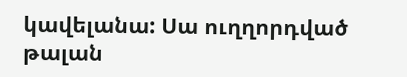կավելանա: Սա ուղղորդված թալան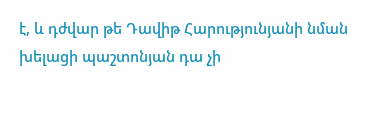է, և դժվար թե Դավիթ Հարությունյանի նման խելացի պաշտոնյան դա չի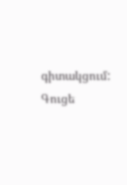գիտակցում: Գուցե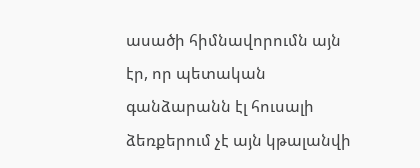ասածի հիմնավորումն այն էր, որ պետական գանձարանն էլ հուսալի ձեռքերում չէ այն կթալանվի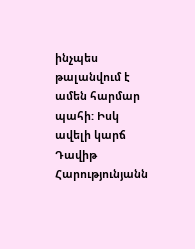ինչպես թալանվում է ամեն հարմար պահի: Իսկ ավելի կարճ Դավիթ Հարությունյանն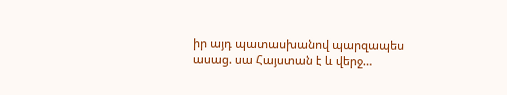իր այդ պատասխանով պարզապես ասաց. սա Հայստան է և վերջ…